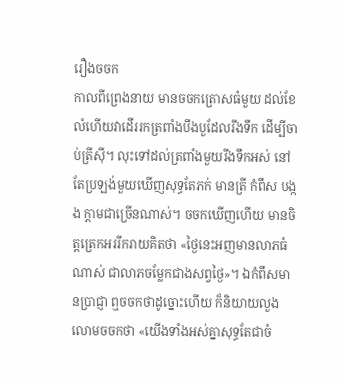រឿងចចក
កាលពីព្រេងនាយ មានចចកត្រោសធំមួយ ដល់ខែលំហើយវាដើររកត្រពាំងបឹងបួដែលរីងទឹក ដើម្បីចាប់ត្រីស៊ី។ លុះទៅដល់ត្រពាំងមួយរីងទឹកអស់ នៅតែប្រឡង់មួយឃើញសុទ្ធតែភក់ មានត្រី កំពឹស បង្កង ក្តាមជាច្រើនណាស់។ ចចកឃើញហើយ មានចិត្តត្រេកអររីករាយគិតថា «ថ្ងៃនេះអញមានលាភធំណាស់ ជាលាភចម្លែកជាងសព្វថ្ងៃ»។ ឯកំពឹសមានប្រាជ្ញា ឮចចកថាដូច្នោះហើយ ក៏និយាយលួងលោមចចកថា «យើងទាំងអស់គ្នាសុទ្ធតែជាចំ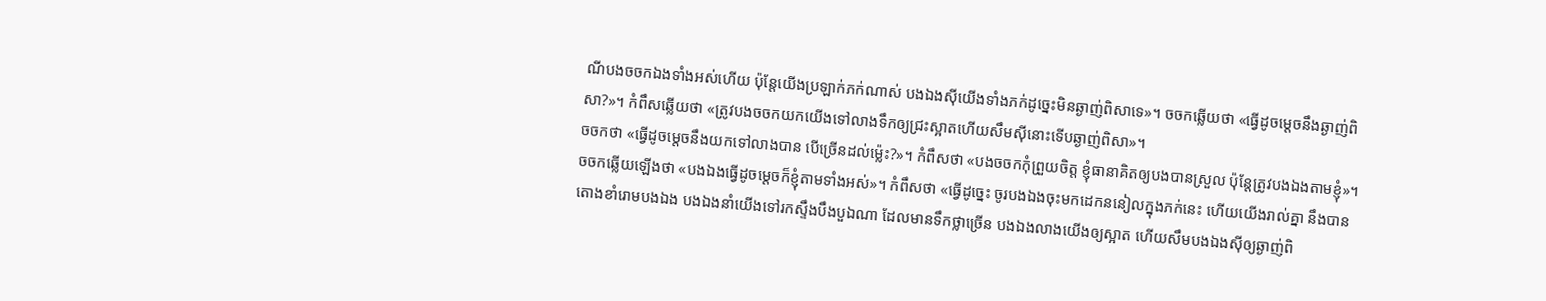ណីបងចចកឯងទាំងអស់ហើយ ប៉ុន្តែយើងប្រឡាក់ភក់ណាស់ បងឯងស៊ីយើងទាំងភក់ដូច្នេះមិនឆ្ងាញ់ពិសាទេ»។ ចចកឆ្លើយថា «ធ្វើដូចម្តេចនឹងឆ្ងាញ់ពិសា?»។ កំពឹសឆ្លើយថា «ត្រូវបងចចកយកយើងទៅលាងទឹកឲ្យជ្រះស្អាតហើយសឹមស៊ីនោះទើបឆ្ងាញ់ពិសា»។
ចចកថា «ធ្វើដូចម្តេចនឹងយកទៅលាងបាន បើច្រើនដល់ម្ល៉េះ?»។ កំពឹសថា «បងចចកកុំព្រួយចិត្ត ខ្ញុំធានាគិតឲ្យបងបានស្រួល ប៉ុន្តែត្រូវបងឯងតាមខ្ញុំ»។ ចចកឆ្លើយឡើងថា «បងឯងធ្វើដូចម្តេចក៏ខ្ញុំតាមទាំងអស់»។ កំពឹសថា «ធ្វើដូច្នេះ ចូរបងឯងចុះមកដេកននៀលក្នុងភក់នេះ ហើយយើងរាល់គ្នា នឹងបានតោងខាំរោមបងឯង បងឯងនាំយើងទៅរកស្ទឹងបឹងបួឯណា ដែលមានទឹកថ្លាច្រើន បងឯងលាងយើងឲ្យស្អាត ហើយសឹមបងឯងស៊ីឲ្យឆ្ងាញ់ពិ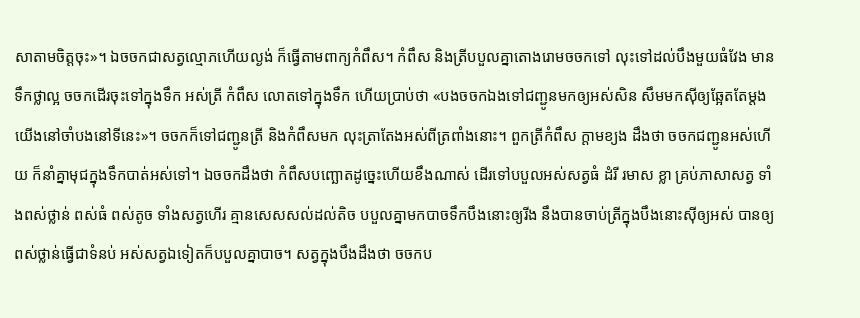សាតាមចិត្តចុះ»។ ឯចចកជាសត្វល្មោភហើយល្ងង់ ក៏ធ្វើតាមពាក្យកំពឹស។ កំពឹស និងត្រីបបួលគ្នាតោងរោមចចកទៅ លុះទៅដល់បឹងមួយធំវែង មានទឹកថ្លាល្អ ចចកដើរចុះទៅក្នុងទឹក អស់ត្រី កំពឹស លោតទៅក្នុងទឹក ហើយប្រាប់ថា «បងចចកឯងទៅជញ្ជូនមកឲ្យអស់សិន សឹមមកស៊ីឲ្យឆ្អែតតែម្តង យើងនៅចាំបងនៅទីនេះ»។ ចចកក៏ទៅជញ្ជូនត្រី និងកំពឹសមក លុះត្រាតែងអស់ពីត្រពាំងនោះ។ ពួកត្រីកំពឹស ក្តាមខ្យង ដឹងថា ចចកជញ្ជូនអស់ហើយ ក៏នាំគ្នាមុជក្នុងទឹកបាត់អស់ទៅ។ ឯចចកដឹងថា កំពឹសបញ្ឆោតដូច្នេះហើយខឹងណាស់ ដើរទៅបបួលអស់សត្វធំ ដំរី រមាស ខ្លា គ្រប់ភាសាសត្វ ទាំងពស់ថ្លាន់ ពស់ធំ ពស់តូច ទាំងសត្វហើរ គ្មានសេសសល់ដល់តិច បបួលគ្នាមកបាចទឹកបឹងនោះឲ្យរីង នឹងបានចាប់ត្រីក្នុងបឹងនោះស៊ីឲ្យអស់ បានឲ្យពស់ថ្លាន់ធ្វើជាទំនប់ អស់សត្វឯទៀតក៏បបួលគ្នាបាច។ សត្វក្នុងបឹងដឹងថា ចចកប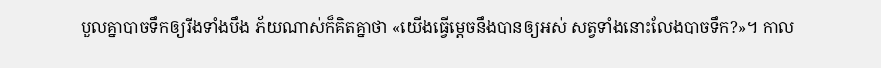បួលគ្នាបាចទឹកឲ្យរីងទាំងបឹង ភ័យណាស់ក៏គិតគ្នាថា «យើងធ្វើមេ្តចនឹងបានឲ្យអស់ សត្វទាំងនោះលែងបាចទឹក?»។ កាល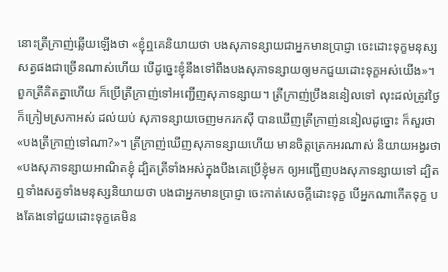នោះត្រីក្រាញ់ឆ្លើយឡើងថា «ខ្ញុំឮគេនិយាយថា បងសុភាទន្សាយជាអ្នកមានប្រាជ្ញា ចេះដោះទុក្ខមនុស្សសត្វផងជាច្រើនណាស់ហើយ បើដូច្នេះខ្ញុំនឹងទៅពឹងបងសុភាទន្សាយឲ្យមកជួយដោះទុក្ខអស់យើង»។ ពួកត្រីគិតគ្នាហើយ ក៏ប្រើត្រីក្រាញ់ទៅអញ្ជើញសុភាទន្សាយ។ ត្រីក្រាញ់ប្រឹងននៀលទៅ លុះដល់ត្រូវថ្ងៃក៏ក្រៀមស្រកាអស់ ដល់យប់ សុភាទន្សាយចេញមករកស៊ី បានឃើញត្រីក្រាញ់ននៀលដូច្នោះ ក៏សួរថា «បងត្រីក្រាញ់ទៅណា?»។ ត្រីក្រាញ់ឃើញសុភាទន្សាយហើយ មានចិត្តត្រេកអរណាស់ និយាយអង្វរថា «បងសុភាទន្សាយអាណិតខ្ញុំ ដ្បិតត្រីទាំងអស់ក្នុងបឹងគេប្រើខ្ញុំមក ឲ្យអញ្ជើញបងសុភាទន្សាយទៅ ដ្បិតឮទាំងសត្វទាំងមនុស្សនិយាយថា បងជាអ្នកមានប្រាជ្ញា ចេះកាត់សេចក្តីដោះទុក្ខ បើអ្នកណាកើតទុក្ខ បងតែងទៅជួយដោះទុក្ខគេមិន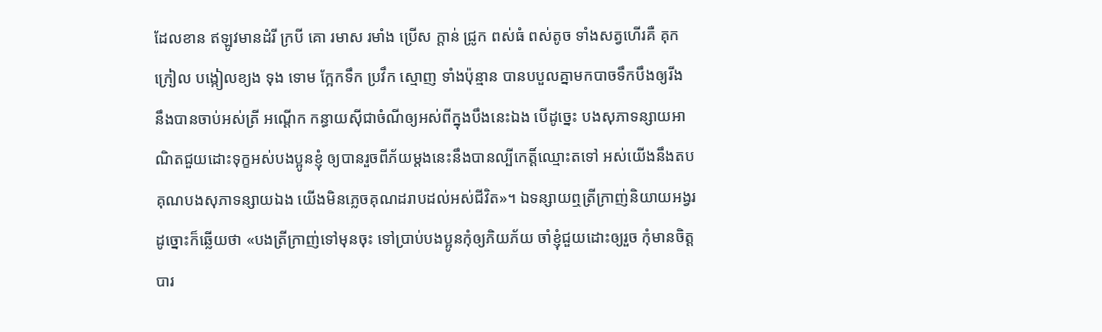ដែលខាន ឥឡូវមានដំរី ក្របី គោ រមាស រមាំង ប្រើស ក្តាន់ ជ្រូក ពស់ធំ ពស់តូច ទាំងសត្វហើរគឺ គុក ក្រៀល បង្កៀលខ្យង ទុង ទោម ក្អែកទឹក ប្រវឹក ស្មោញ ទាំងប៉ុន្មាន បានបបួលគ្នាមកបាចទឹកបឹងឲ្យរីង នឹងបានចាប់អស់ត្រី អណ្តើក កន្ធាយស៊ីជាចំណីឲ្យអស់ពីក្នុងបឹងនេះឯង បើដូច្នេះ បងសុភាទន្សាយអាណិតជួយដោះទុក្ខអស់បងប្អូនខ្ញុំ ឲ្យបានរួចពីភ័យម្តងនេះនឹងបានល្បីកេត្តិ៍ឈ្មោះតទៅ អស់យើងនឹងតបគុណបងសុភាទន្សាយឯង យើងមិនភ្លេចគុណដរាបដល់អស់ជីវិត»។ ឯទន្សាយឮត្រីក្រាញ់និយាយអង្វរដូច្នោះក៏ឆ្លើយថា «បងត្រីក្រាញ់ទៅមុនចុះ ទៅប្រាប់បងប្អូនកុំឲ្យភិយភ័យ ចាំខ្ញុំជួយដោះឲ្យរួច កុំមានចិត្តបារ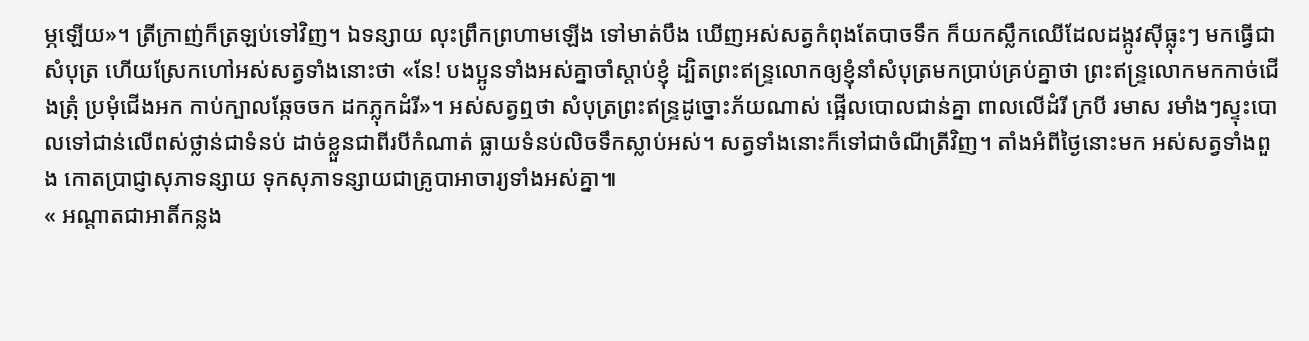ម្ភឡើយ»។ ត្រីក្រាញ់ក៏ត្រឡប់ទៅវិញ។ ឯទន្សាយ លុះព្រឹកព្រហាមឡើង ទៅមាត់បឹង ឃើញអស់សត្វកំពុងតែបាចទឹក ក៏យកស្លឹកឈើដែលដង្កូវស៊ីធ្លុះៗ មកធ្វើជាសំបុត្រ ហើយស្រែកហៅអស់សត្វទាំងនោះថា «នែ! បងប្អូនទាំងអស់គ្នាចាំស្តាប់ខ្ញុំ ដ្បិតព្រះឥន្ទ្រលោកឲ្យខ្ញុំនាំសំបុត្រមកប្រាប់គ្រប់គ្នាថា ព្រះឥន្ទ្រលោកមកកាច់ជើងត្រុំ ប្រមុំជើងអក កាប់ក្បាលឆ្កែចចក ដកភ្លុកដំរី»។ អស់សត្វឮថា សំបុត្រព្រះឥន្ទ្រដូច្នោះភ័យណាស់ ផ្អើលបោលជាន់គ្នា ពាលលើដំរី ក្របី រមាស រមាំងៗស្ទុះបោលទៅជាន់លើពស់ថ្លាន់ជាទំនប់ ដាច់ខ្លួនជាពីរបីកំណាត់ ធ្លាយទំនប់លិចទឹកស្លាប់អស់។ សត្វទាំងនោះក៏ទៅជាចំណីត្រីវិញ។ តាំងអំពីថ្ងៃនោះមក អស់សត្វទាំងពួង កោតប្រាជ្ញាសុភាទន្សាយ ទុកសុភាទន្សាយជាគ្រូបាអាចារ្យទាំងអស់គ្នា៕
« អណ្តាតជាអាតិ៍កន្លង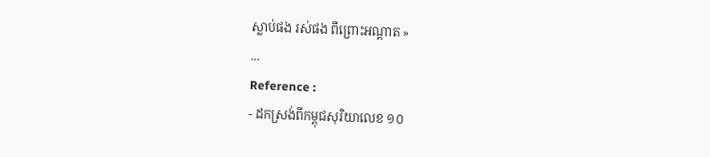ស្លាប់ផង រស់ផង ពីព្រោះអណ្តាត »
...
Reference :
- ដកស្រង់ពីកម្ពុជសុរិយាលេខ ១០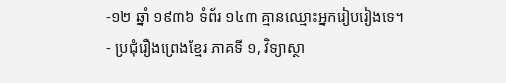-១២ ឆ្នាំ ១៩៣៦ ទំព័រ ១៤៣ គ្មានឈ្មោះអ្នករៀបរៀងទេ។
- ប្រជុំរឿងព្រេងខ្មែរ ភាគទី ១, វិទ្យាស្ថា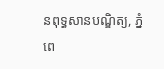នពុទ្ធសានបណ្ឌិត្យ, ភ្នំពេ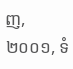ញ, ២០០១, ទំ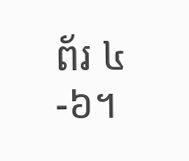ព័រ ៤-៦។